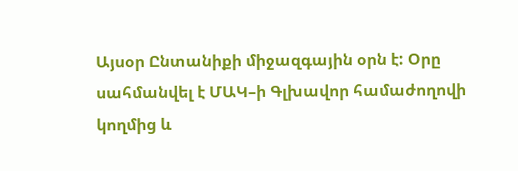Այսօր Ընտանիքի միջազգային օրն է: Օրը սահմանվել է ՄԱԿ–ի Գլխավոր համաժողովի կողմից և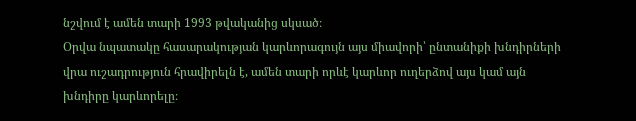նշվում է ամեն տարի 1993 թվականից սկսած։
Օրվա նպատակը հասարակության կարևորագույն այս միավորի՝ ընտանիքի խնդիրների վրա ուշադրություն հրավիրելն է, ամեն տարի որևէ կարևոր ուղերձով այս կամ այն խնդիրը կարևորելը։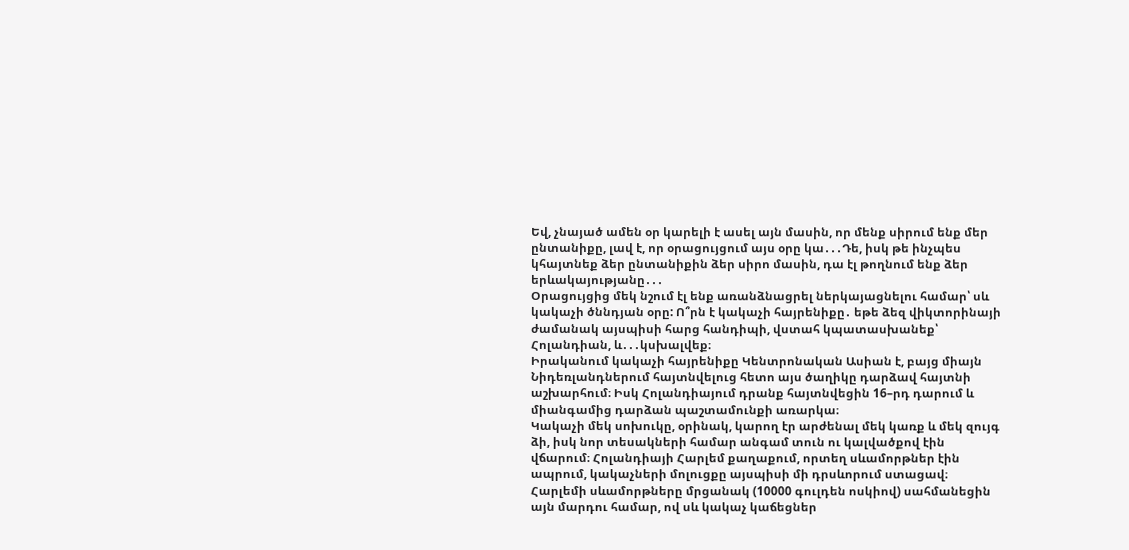Եվ, չնայած ամեն օր կարելի է ասել այն մասին, որ մենք սիրում ենք մեր ընտանիքը, լավ է, որ օրացույցում այս օրը կա․․․Դե, իսկ թե ինչպես կհայտնեք ձեր ընտանիքին ձեր սիրո մասին, դա էլ թողնում ենք ձեր երևակայությանը․․․
Օրացույցից մեկ նշում էլ ենք առանձնացրել ներկայացնելու համար՝ սև կակաչի ծննդյան օրը: Ո՞րն է կակաչի հայրենիքը․ եթե ձեզ վիկտորինայի ժամանակ այսպիսի հարց հանդիպի, վստահ կպատասխանեք՝ Հոլանդիան, և․․․կսխալվեք։
Իրականում կակաչի հայրենիքը Կենտրոնական Ասիան է, բայց միայն Նիդեռլանդներում հայտնվելուց հետո այս ծաղիկը դարձավ հայտնի աշխարհում։ Իսկ Հոլանդիայում դրանք հայտնվեցին 16–րդ դարում և միանգամից դարձան պաշտամունքի առարկա։
Կակաչի մեկ սոխուկը, օրինակ, կարող էր արժենալ մեկ կառք և մեկ զույգ ձի, իսկ նոր տեսակների համար անգամ տուն ու կալվածքով էին վճարում։ Հոլանդիայի Հարլեմ քաղաքում, որտեղ սևամորթներ էին ապրում, կակաչների մոլուցքը այսպիսի մի դրսևորում ստացավ։ Հարլեմի սևամորթները մրցանակ (10000 գուլդեն ոսկիով) սահմանեցին այն մարդու համար, ով սև կակաչ կաճեցներ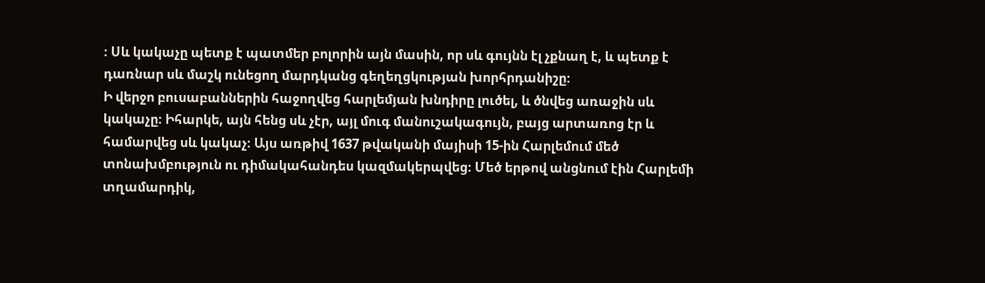։ Սև կակաչը պետք է պատմեր բոլորին այն մասին, որ սև գույնն էլ չքնաղ է, և պետք է դառնար սև մաշկ ունեցող մարդկանց գեղեղցկության խորհրդանիշը։
Ի վերջո բուսաբաններին հաջողվեց հարլեմյան խնդիրը լուծել, և ծնվեց առաջին սև կակաչը։ Իհարկե, այն հենց սև չէր, այլ մուգ մանուշակագույն, բայց արտառոց էր և համարվեց սև կակաչ։ Այս առթիվ 1637 թվականի մայիսի 15-ին Հարլեմում մեծ տոնախմբություն ու դիմակահանդես կազմակերպվեց։ Մեծ երթով անցնում էին Հարլեմի տղամարդիկ,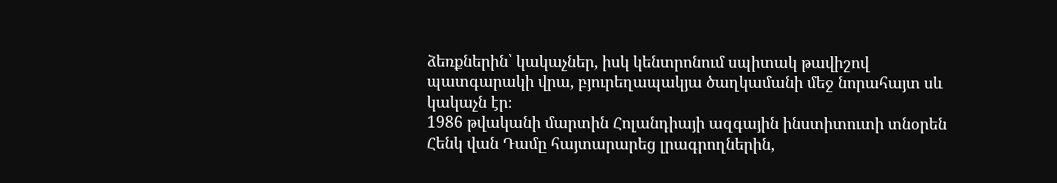ձեռքներին՝ կակաչներ, իսկ կենտրոնում սպիտակ թավիշով պատգարակի վրա, բյուրեղապակյա ծաղկամանի մեջ նորահայտ սև կակաչն էր։
1986 թվականի մարտին Հոլանդիայի ազգային ինստիտուտի տնօրեն Հենկ վան Դամը հայտարարեց լրագրողներին,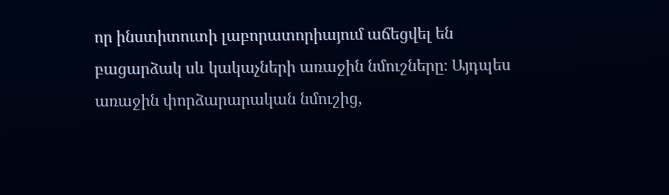որ ինստիտուտի լաբորատորիայում աճեցվել են բացարձակ սև կակաչների առաջին նմուշները։ Այդպես առաջին փորձարարական նմուշից,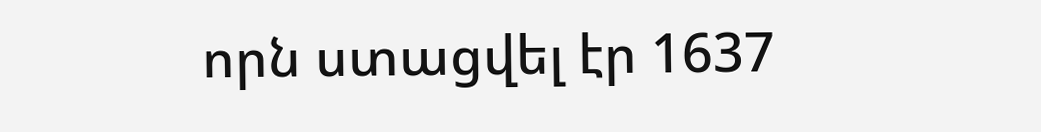որն ստացվել էր 1637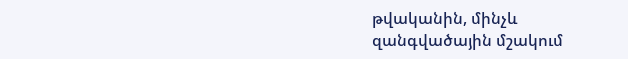թվականին, մինչև զանգվածային մշակում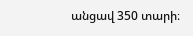անցավ 350 տարի։